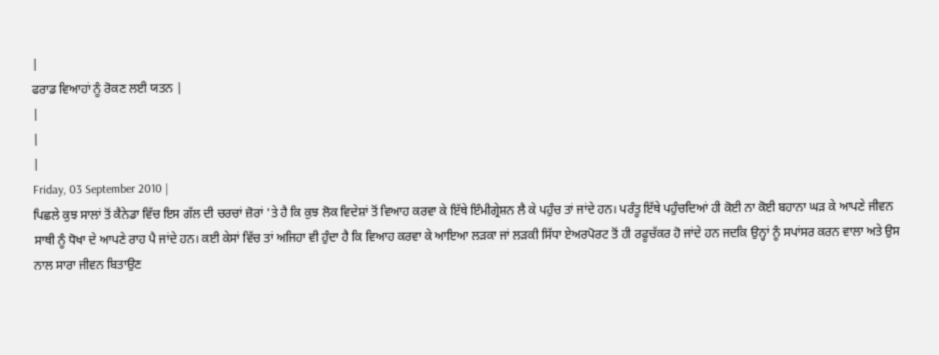|
ਫਰਾਡ ਵਿਆਹਾਂ ਨੂੰ ਰੋਕਣ ਲਈ ਯਤਨ |
|
|
|
Friday, 03 September 2010 |
ਪਿਛਲੇ ਕੁਝ ਸਾਲਾਂ ਤੋਂ ਕੈਨੇਡਾ ਵਿੱਚ ਇਸ ਗੱਲ ਦੀ ਚਰਚਾਂ ਜ਼ੋਰਾਂ 'ਤੇ ਹੈ ਕਿ ਕੁਝ ਲੋਕ ਵਿਦੇਸ਼ਾਂ ਤੋਂ ਵਿਆਹ ਕਰਵਾ ਕੇ ਇੱਥੇ ਇੰਮੀਗ੍ਰੇਸ਼ਨ ਲੈ ਕੇ ਪਹੁੰਚ ਤਾਂ ਜਾਂਦੇ ਹਨ। ਪਰੰਤੂ ਇੱਥੇ ਪਹੁੰਚਦਿਆਂ ਹੀ ਕੋਈ ਨਾ ਕੋਈ ਬਹਾਨਾ ਘੜ ਕੇ ਆਪਣੇ ਜੀਵਨ ਸਾਥੀ ਨੂੰ ਧੋਖਾ ਦੇ ਆਪਣੇ ਰਾਹ ਪੈ ਜਾਂਦੇ ਹਨ। ਕਈ ਕੇਸਾਂ ਵਿੱਚ ਤਾਂ ਅਜਿਹਾ ਵੀ ਹੁੰਦਾ ਹੈ ਕਿ ਵਿਆਹ ਕਰਵਾ ਕੇ ਆਇਆ ਲੜਕਾ ਜਾਂ ਲੜਕੀ ਸਿੱਧਾ ਏਅਰਪੋਰਟ ਤੋਂ ਹੀ ਰਫੂਚੱਕਰ ਹੋ ਜਾਂਦੇ ਹਨ ਜਦਕਿ ਉਨ੍ਹਾਂ ਨੂੰ ਸਪਾਂਸਰ ਕਰਨ ਵਾਲਾ ਅਤੇ ਉਸ ਨਾਲ ਸਾਰਾ ਜੀਵਨ ਬਿਤਾਉਣ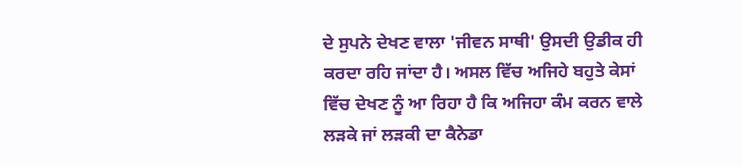ਦੇ ਸੁਪਨੇ ਦੇਖਣ ਵਾਲਾ 'ਜੀਵਨ ਸਾਥੀ' ਉਸਦੀ ਉਡੀਕ ਹੀ ਕਰਦਾ ਰਹਿ ਜਾਂਦਾ ਹੈ। ਅਸਲ ਵਿੱਚ ਅਜਿਹੇ ਬਹੁਤੇ ਕੇਸਾਂ ਵਿੱਚ ਦੇਖਣ ਨੂੰ ਆ ਰਿਹਾ ਹੈ ਕਿ ਅਜਿਹਾ ਕੰਮ ਕਰਨ ਵਾਲੇ ਲੜਕੇ ਜਾਂ ਲੜਕੀ ਦਾ ਕੈਨੇਡਾ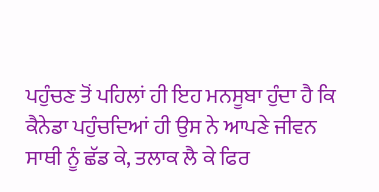ਪਹੁੰਚਣ ਤੋਂ ਪਹਿਲਾਂ ਹੀ ਇਹ ਮਨਸੂਬਾ ਹੁੰਦਾ ਹੈ ਕਿ ਕੈਨੇਡਾ ਪਹੁੰਚਦਿਆਂ ਹੀ ਉਸ ਨੇ ਆਪਣੇ ਜੀਵਨ ਸਾਥੀ ਨੂੰ ਛੱਡ ਕੇ, ਤਲਾਕ ਲੈ ਕੇ ਫਿਰ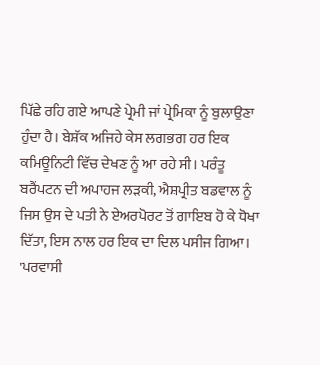ਪਿੱਛੇ ਰਹਿ ਗਏ ਆਪਣੇ ਪ੍ਰੇਮੀ ਜਾਂ ਪ੍ਰੇਮਿਕਾ ਨੂੰ ਬੁਲਾਉਣਾ ਹੁੰਦਾ ਹੈ। ਬੇਸ਼ੱਕ ਅਜਿਹੇ ਕੇਸ ਲਗਭਗ ਹਰ ਇਕ ਕਮਿਊਨਿਟੀ ਵਿੱਚ ਦੇਖਣ ਨੂੰ ਆ ਰਹੇ ਸੀ। ਪਰੰਤੂ ਬਰੈਂਪਟਨ ਦੀ ਅਪਾਹਜ ਲੜਕੀ, ਐਸ਼ਪ੍ਰੀਤ ਬਡਵਾਲ ਨੂੰ ਜਿਸ ਉਸ ਦੇ ਪਤੀ ਨੇ ਏਅਰਪੋਰਟ ਤੋਂ ਗਾਇਬ ਹੋ ਕੇ ਧੋਖਾ ਦਿੱਤਾ, ਇਸ ਨਾਲ ਹਰ ਇਕ ਦਾ ਦਿਲ ਪਸੀਜ ਗਿਆ। 'ਪਰਵਾਸੀ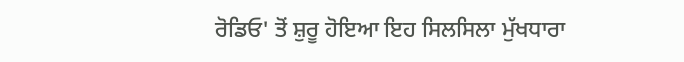ਰੋਡਿਓ' ਤੋਂ ਸ਼ੁਰੂ ਹੋਇਆ ਇਹ ਸਿਲਸਿਲਾ ਮੁੱਖਧਾਰਾ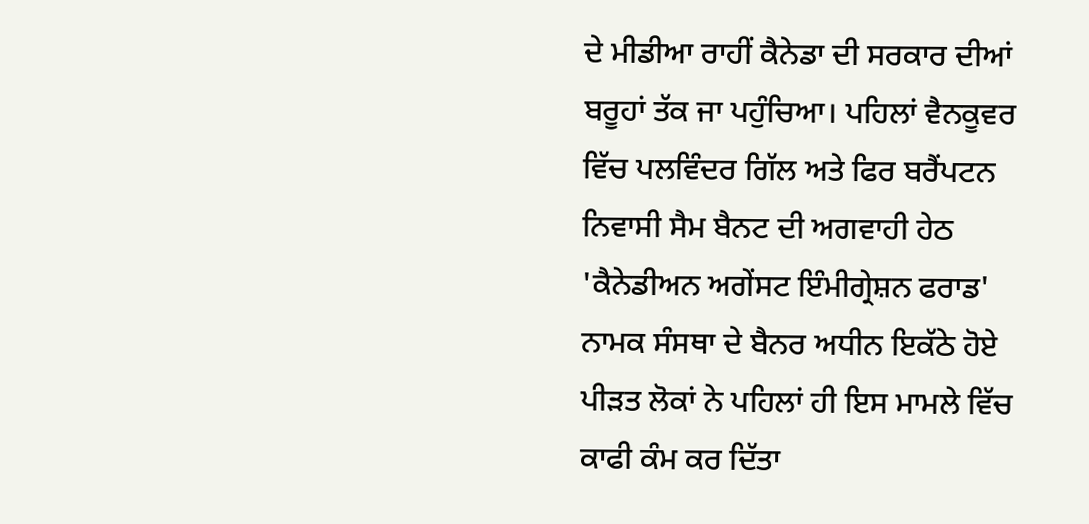ਦੇ ਮੀਡੀਆ ਰਾਹੀਂ ਕੈਨੇਡਾ ਦੀ ਸਰਕਾਰ ਦੀਆਂ ਬਰੂਹਾਂ ਤੱਕ ਜਾ ਪਹੁੰਚਿਆ। ਪਹਿਲਾਂ ਵੈਨਕੂਵਰ ਵਿੱਚ ਪਲਵਿੰਦਰ ਗਿੱਲ ਅਤੇ ਫਿਰ ਬਰੈਂਪਟਨ ਨਿਵਾਸੀ ਸੈਮ ਬੈਨਟ ਦੀ ਅਗਵਾਹੀ ਹੇਠ 'ਕੈਨੇਡੀਅਨ ਅਗੇਂਸਟ ਇੰਮੀਗ੍ਰੇਸ਼ਨ ਫਰਾਡ' ਨਾਮਕ ਸੰਸਥਾ ਦੇ ਬੈਨਰ ਅਧੀਨ ਇਕੱਠੇ ਹੋਏ ਪੀੜਤ ਲੋਕਾਂ ਨੇ ਪਹਿਲਾਂ ਹੀ ਇਸ ਮਾਮਲੇ ਵਿੱਚ ਕਾਫੀ ਕੰਮ ਕਰ ਦਿੱਤਾ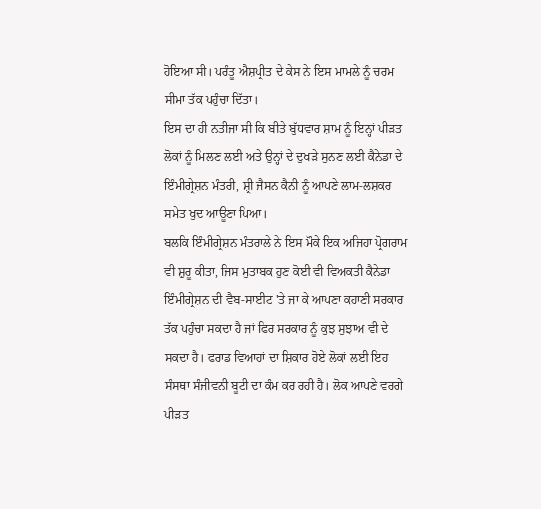ਹੋਇਆ ਸੀ। ਪਰੰਤੂ ਐਸ਼ਪ੍ਰੀਤ ਦੇ ਕੇਸ ਨੇ ਇਸ ਮਾਮਲੇ ਨੂੰ ਚਰਮ ਸੀਮਾ ਤੱਕ ਪਹੁੰਚਾ ਦਿੱਤਾ।
ਇਸ ਦਾ ਹੀ ਨਤੀਜਾ ਸੀ ਕਿ ਬੀਤੇ ਬੁੱਧਵਾਰ ਸ਼ਾਮ ਨੂੰ ਇਨ੍ਹਾਂ ਪੀੜਤ ਲੋਕਾਂ ਨੂੰ ਮਿਲਣ ਲਈ ਅਤੇ ਉਨ੍ਹਾਂ ਦੇ ਦੁਖੜੇ ਸੁਨਣ ਲਈ ਕੈਨੇਡਾ ਦੇ ਇੰਮੀਗ੍ਰੇਸ਼ਨ ਮੰਤਰੀ, ਸ਼੍ਰੀ ਜੈਸਨ ਕੈਨੀ ਨੂੰ ਆਪਣੇ ਲਾਮ-ਲਸ਼ਕਰ ਸਮੇਤ ਖੁਦ ਆਊਣਾ ਪਿਆ।
ਬਲਕਿ ਇੰਮੀਗ੍ਰੇਸ਼ਨ ਮੰਤਰਾਲੇ ਨੇ ਇਸ ਮੌਕੇ ਇਕ ਅਜਿਹਾ ਪ੍ਰੋਗਰਾਮ ਵੀ ਸ਼ੁਰੂ ਕੀਤਾ, ਜਿਸ ਮੁਤਾਬਕ ਹੁਣ ਕੋਈ ਵੀ ਵਿਅਕਤੀ ਕੈਨੇਡਾ ਇੰਮੀਗ੍ਰੇਸ਼ਨ ਦੀ ਵੈਬ-ਸਾਈਟ 'ਤੇ ਜਾ ਕੇ ਆਪਣਾ ਕਹਾਣੀ ਸਰਕਾਰ ਤੱਕ ਪਹੁੰਚਾ ਸਕਦਾ ਹੈ ਜਾਂ ਫਿਰ ਸਰਕਾਰ ਨੂੰ ਕੁਝ ਸੁਝਾਅ ਵੀ ਦੇ ਸਕਦਾ ਹੈ। ਫਰਾਡ ਵਿਆਹਾਂ ਦਾ ਸ਼ਿਕਾਰ ਹੋਏ ਲੋਕਾਂ ਲਈ ਇਹ ਸੰਸਥਾ ਸੰਜੀਵਨੀ ਬੂਟੀ ਦਾ ਕੰਮ ਕਰ ਰਹੀ ਹੈ। ਲੋਕ ਆਪਣੇ ਵਰਗੇ ਪੀੜਤ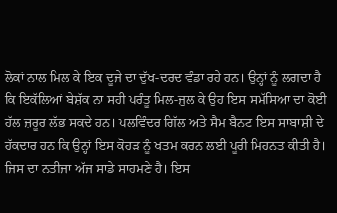ਲੋਕਾਂ ਨਾਲ ਮਿਲ ਕੇ ਇਕ ਦੂਜੇ ਦਾ ਦੁੱਖ-ਦਰਦ ਵੰਡਾ ਰਹੇ ਹਨ। ਉਨ੍ਹਾਂ ਨੂੰ ਲਗਦਾ ਹੈ ਕਿ ਇਕੱਲਿਆਂ ਬੇਸ਼ੱਕ ਨਾ ਸਹੀ ਪਰੰਤੂ ਮਿਲ-ਜੁਲ ਕੇ ਉਹ ਇਸ ਸਮੱਸਿਆ ਦਾ ਕੋਈ ਹੱਲ ਜ਼ਰੂਰ ਲੱਭ ਸਕਦੇ ਹਨ। ਪਲਵਿੰਦਰ ਗਿੱਲ ਅਤੇ ਸੈਮ ਬੈਨਟ ਇਸ ਸਾਬਾਸ਼ੀ ਦੇ ਹੱਕਦਾਰ ਹਨ ਕਿ ਉਨ੍ਹਾਂ ਇਸ ਕੋਹੜ ਨੂੰ ਖਤਮ ਕਰਨ ਲਈ ਪੂਰੀ ਮਿਹਨਤ ਕੀਤੀ ਹੈ। ਜਿਸ ਦਾ ਨਤੀਜਾ ਅੱਜ ਸਾਡੇ ਸਾਹਮਣੇ ਹੈ। ਇਸ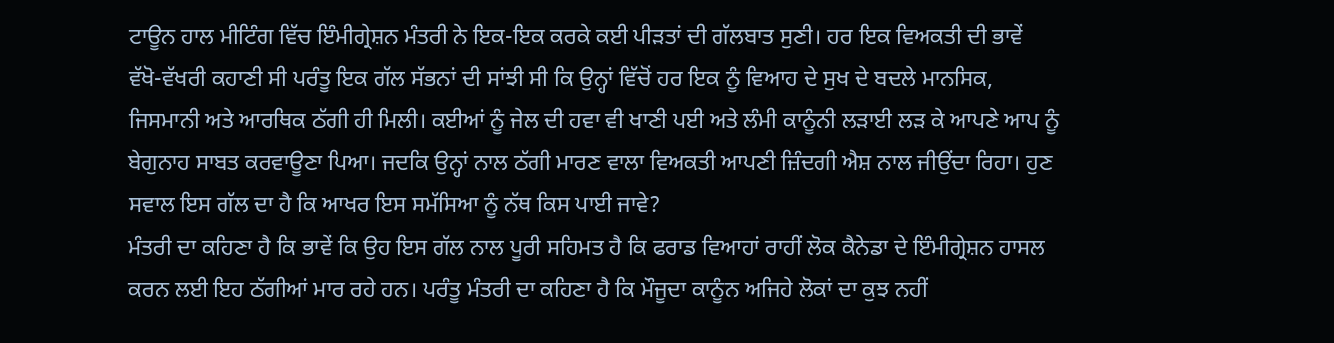ਟਾਊਨ ਹਾਲ ਮੀਟਿੰਗ ਵਿੱਚ ਇੰਮੀਗ੍ਰੇਸ਼ਨ ਮੰਤਰੀ ਨੇ ਇਕ-ਇਕ ਕਰਕੇ ਕਈ ਪੀੜਤਾਂ ਦੀ ਗੱਲਬਾਤ ਸੁਣੀ। ਹਰ ਇਕ ਵਿਅਕਤੀ ਦੀ ਭਾਵੇਂ ਵੱਖੋ-ਵੱਖਰੀ ਕਹਾਣੀ ਸੀ ਪਰੰਤੂ ਇਕ ਗੱਲ ਸੱਭਨਾਂ ਦੀ ਸਾਂਝੀ ਸੀ ਕਿ ਉਨ੍ਹਾਂ ਵਿੱਚੋਂ ਹਰ ਇਕ ਨੂੰ ਵਿਆਹ ਦੇ ਸੁਖ ਦੇ ਬਦਲੇ ਮਾਨਸਿਕ, ਜਿਸਮਾਨੀ ਅਤੇ ਆਰਥਿਕ ਠੱਗੀ ਹੀ ਮਿਲੀ। ਕਈਆਂ ਨੂੰ ਜੇਲ ਦੀ ਹਵਾ ਵੀ ਖਾਣੀ ਪਈ ਅਤੇ ਲੰਮੀ ਕਾਨੂੰਨੀ ਲੜਾਈ ਲੜ ਕੇ ਆਪਣੇ ਆਪ ਨੂੰ ਬੇਗੁਨਾਹ ਸਾਬਤ ਕਰਵਾਊਣਾ ਪਿਆ। ਜਦਕਿ ਉਨ੍ਹਾਂ ਨਾਲ ਠੱਗੀ ਮਾਰਣ ਵਾਲਾ ਵਿਅਕਤੀ ਆਪਣੀ ਜ਼ਿੰਦਗੀ ਐਸ਼ ਨਾਲ ਜੀਉਂਦਾ ਰਿਹਾ। ਹੁਣ ਸਵਾਲ ਇਸ ਗੱਲ ਦਾ ਹੈ ਕਿ ਆਖਰ ਇਸ ਸਮੱਸਿਆ ਨੂੰ ਨੱਥ ਕਿਸ ਪਾਈ ਜਾਵੇ?
ਮੰਤਰੀ ਦਾ ਕਹਿਣਾ ਹੈ ਕਿ ਭਾਵੇਂ ਕਿ ਉਹ ਇਸ ਗੱਲ ਨਾਲ ਪੂਰੀ ਸਹਿਮਤ ਹੈ ਕਿ ਫਰਾਡ ਵਿਆਹਾਂ ਰਾਹੀਂ ਲੋਕ ਕੈਨੇਡਾ ਦੇ ਇੰਮੀਗ੍ਰੇਸ਼ਨ ਹਾਸਲ ਕਰਨ ਲਈ ਇਹ ਠੱਗੀਆਂ ਮਾਰ ਰਹੇ ਹਨ। ਪਰੰਤੂ ਮੰਤਰੀ ਦਾ ਕਹਿਣਾ ਹੈ ਕਿ ਮੌਜੂਦਾ ਕਾਨੂੰਨ ਅਜਿਹੇ ਲੋਕਾਂ ਦਾ ਕੁਝ ਨਹੀਂ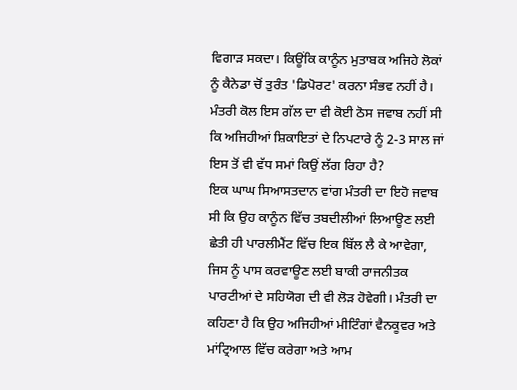ਵਿਗਾੜ ਸਕਦਾ। ਕਿਊਂਕਿ ਕਾਨੂੰਨ ਮੁਤਾਬਕ ਅਜਿਹੇ ਲੋਕਾਂ ਨੂੰ ਕੈਨੇਡਾ ਚੋਂ ਤੁਰੰਤ 'ਡਿਪੋਰਟ' ਕਰਨਾ ਸੰਭਵ ਨਹੀਂ ਹੈ। ਮੰਤਰੀ ਕੋਲ ਇਸ ਗੱਲ ਦਾ ਵੀ ਕੋਈ ਠੋਸ ਜਵਾਬ ਨਹੀਂ ਸੀ ਕਿ ਅਜਿਹੀਆਂ ਸ਼ਿਕਾਇਤਾਂ ਦੇ ਨਿਪਟਾਰੇ ਨੂੰ 2-3 ਸਾਲ ਜਾਂ ਇਸ ਤੋਂ ਵੀ ਵੱਧ ਸਮਾਂ ਕਿਉਂ ਲੱਗ ਰਿਹਾ ਹੈ?
ਇਕ ਘਾਘ ਸਿਆਸਤਦਾਨ ਵਾਂਗ ਮੰਤਰੀ ਦਾ ਇਹੋ ਜਵਾਬ ਸੀ ਕਿ ਉਹ ਕਾਨੂੰਨ ਵਿੱਚ ਤਬਦੀਲੀਆਂ ਲਿਆਊਣ ਲਈ ਛੇਤੀ ਹੀ ਪਾਰਲੀਮੈਂਟ ਵਿੱਚ ਇਕ ਬਿੱਲ ਲੈ ਕੇ ਆਵੇਗਾ, ਜਿਸ ਨੂੰ ਪਾਸ ਕਰਵਾਊਣ ਲਈ ਬਾਕੀ ਰਾਜਨੀਤਕ ਪਾਰਟੀਆਂ ਦੇ ਸਹਿਯੋਗ ਦੀ ਵੀ ਲੋੜ ਹੋਵੇਗੀ। ਮੰਤਰੀ ਦਾ ਕਹਿਣਾ ਹੈ ਕਿ ਉਹ ਅਜਿਹੀਆਂ ਮੀਟਿੰਗਾਂ ਵੈਨਕੂਵਰ ਅਤੇ ਮਾਂਟ੍ਰਿਆਲ ਵਿੱਚ ਕਰੇਗਾ ਅਤੇ ਆਮ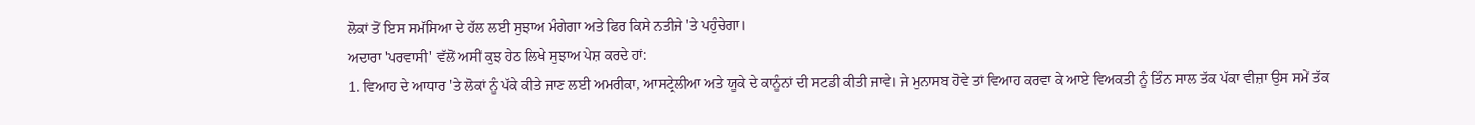ਲੋਕਾਂ ਤੋਂ ਇਸ ਸਮੱਸਿਆ ਦੇ ਹੱਲ ਲਈ ਸੁਝਾਅ ਮੰਗੇਗਾ ਅਤੇ ਫਿਰ ਕਿਸੇ ਨਤੀਜੇ 'ਤੇ ਪਹੁੰਚੇਗਾ।
ਅਦਾਰਾ 'ਪਰਵਾਸੀ' ਵੱਲੋਂ ਅਸੀਂ ਕੁਝ ਹੇਠ ਲਿਖੇ ਸੁਝਾਅ ਪੇਸ਼ ਕਰਦੇ ਹਾਂ:
1. ਵਿਆਹ ਦੇ ਆਧਾਰ 'ਤੇ ਲੋਕਾਂ ਨੂੰ ਪੱਕੇ ਕੀਤੇ ਜਾਣ ਲਈ ਅਮਰੀਕਾ, ਆਸਟ੍ਰੇਲੀਆ ਅਤੇ ਯੂਕੇ ਦੇ ਕਾਨੂੰਨਾਂ ਦੀ ਸਟਡੀ ਕੀਤੀ ਜਾਵੇ। ਜੇ ਮੁਨਾਸਬ ਹੋਵੇ ਤਾਂ ਵਿਆਹ ਕਰਵਾ ਕੇ ਆਏ ਵਿਅਕਤੀ ਨੂੰ ਤਿੰਨ ਸਾਲ ਤੱਕ ਪੱਕਾ ਵੀਜ਼ਾ ਉਸ ਸਮੇਂ ਤੱਕ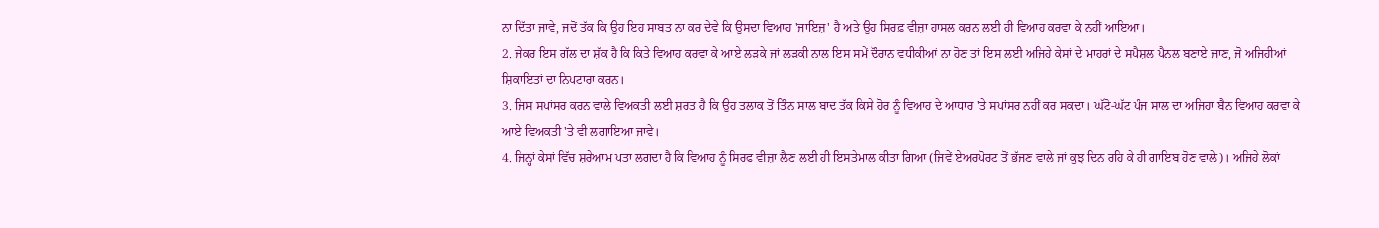ਨਾ ਦਿੱਤਾ ਜਾਵੇ, ਜਦੋਂ ਤੱਕ ਕਿ ਉਹ ਇਹ ਸਾਬਤ ਨਾ ਕਰ ਦੇਵੇ ਕਿ ਉਸਦਾ ਵਿਆਹ 'ਜਾਇਜ਼' ਹੈ ਅਤੇ ਉਹ ਸਿਰਫ਼ ਵੀਜ਼ਾ ਹਾਸਲ ਕਰਨ ਲਈ ਹੀ ਵਿਆਹ ਕਰਵਾ ਕੇ ਨਹੀਂ ਆਇਆ।
2. ਜੇਕਰ ਇਸ ਗੱਲ ਦਾ ਸ਼ੱਕ ਹੈ ਕਿ ਕਿਤੇ ਵਿਆਹ ਕਰਵਾ ਕੇ ਆਏ ਲੜਕੇ ਜਾਂ ਲੜਕੀ ਨਾਲ ਇਸ ਸਮੇਂ ਦੌਰਾਨ ਵਧੀਕੀਆਂ ਨਾ ਹੋਣ ਤਾਂ ਇਸ ਲਈ ਅਜਿਹੇ ਕੇਸਾਂ ਦੇ ਮਾਹਰਾਂ ਦੇ ਸਪੈਸ਼ਲ ਪੈਨਲ ਬਣਾਏ ਜਾਣ, ਜੋ ਅਜਿਹੀਆਂ ਸ਼ਿਕਾਇਤਾਂ ਦਾ ਨਿਪਟਾਰਾ ਕਰਨ।
3. ਜਿਸ ਸਪਾਂਸਰ ਕਰਨ ਵਾਲੇ ਵਿਅਕਤੀ ਲਈ ਸ਼ਰਤ ਹੈ ਕਿ ਉਹ ਤਲਾਕ ਤੋਂ ਤਿੰਨ ਸਾਲ ਬਾਦ ਤੱਕ ਕਿਸੇ ਹੋਰ ਨੂੰ ਵਿਆਹ ਦੇ ਆਧਾਰ 'ਤੇ ਸਪਾਂਸਰ ਨਹੀਂ ਕਰ ਸਕਦਾ। ਘੱਟੋ-ਘੱਟ ਪੰਜ ਸਾਲ ਦਾ ਅਜਿਹਾ ਬੈਨ ਵਿਆਹ ਕਰਵਾ ਕੇ ਆਏ ਵਿਅਕਤੀ 'ਤੇ ਵੀ ਲਗਾਇਆ ਜਾਵੇ।
4. ਜਿਨ੍ਹਾਂ ਕੇਸਾਂ ਵਿੱਚ ਸ਼ਰੇਆਮ ਪਤਾ ਲਗਦਾ ਹੈ ਕਿ ਵਿਆਹ ਨੂੰ ਸਿਰਫ ਵੀਜ਼ਾ ਲੈਣ ਲਈ ਹੀ ਇਸਤੇਮਾਲ ਕੀਤਾ ਗਿਆ (ਜਿਵੇਂ ਏਅਰਪੋਰਟ ਤੋਂ ਭੱਜਣ ਵਾਲੇ ਜਾਂ ਕੁਝ ਦਿਨ ਰਹਿ ਕੇ ਹੀ ਗਾਇਬ ਹੋਣ ਵਾਲੇ)। ਅਜਿਹੇ ਲੋਕਾਂ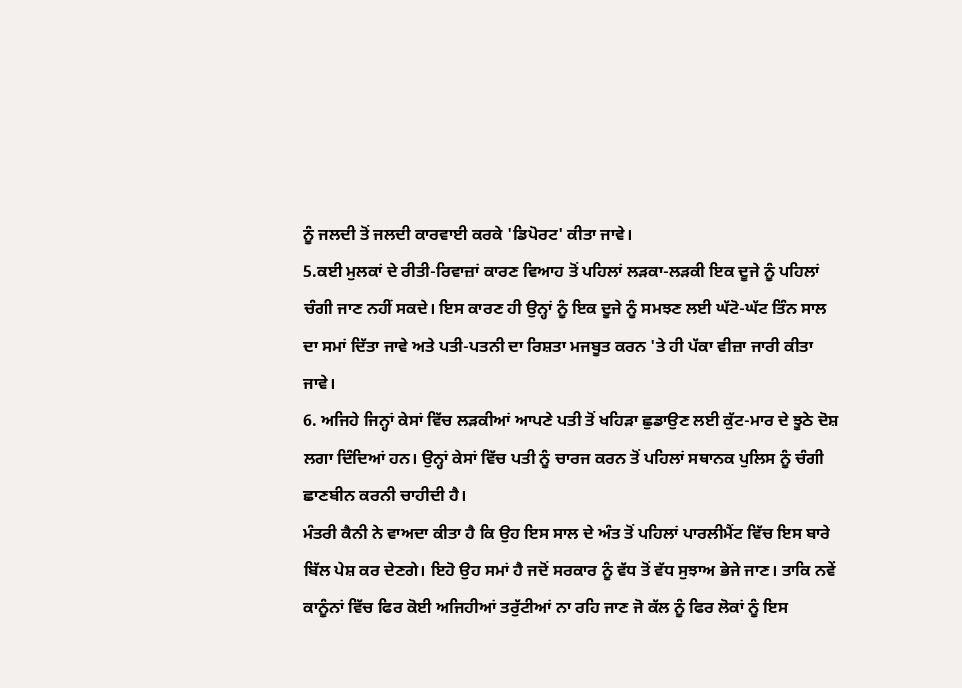ਨੂੰ ਜਲਦੀ ਤੋਂ ਜਲਦੀ ਕਾਰਵਾਈ ਕਰਕੇ 'ਡਿਪੋਰਟ' ਕੀਤਾ ਜਾਵੇ।
5.ਕਈ ਮੁਲਕਾਂ ਦੇ ਰੀਤੀ-ਰਿਵਾਜ਼ਾਂ ਕਾਰਣ ਵਿਆਹ ਤੋਂ ਪਹਿਲਾਂ ਲੜਕਾ-ਲੜਕੀ ਇਕ ਦੂਜੇ ਨੂੰ ਪਹਿਲਾਂ ਚੰਗੀ ਜਾਣ ਨਹੀਂ ਸਕਦੇ। ਇਸ ਕਾਰਣ ਹੀ ਉਨ੍ਹਾਂ ਨੂੰ ਇਕ ਦੂਜੇ ਨੂੰ ਸਮਝਣ ਲਈ ਘੱਟੋ-ਘੱਟ ਤਿੰਨ ਸਾਲ ਦਾ ਸਮਾਂ ਦਿੱਤਾ ਜਾਵੇ ਅਤੇ ਪਤੀ-ਪਤਨੀ ਦਾ ਰਿਸ਼ਤਾ ਮਜਬੂਤ ਕਰਨ 'ਤੇ ਹੀ ਪੱਕਾ ਵੀਜ਼ਾ ਜਾਰੀ ਕੀਤਾ ਜਾਵੇ।
6. ਅਜਿਹੇ ਜਿਨ੍ਹਾਂ ਕੇਸਾਂ ਵਿੱਚ ਲੜਕੀਆਂ ਆਪਣੇ ਪਤੀ ਤੋਂ ਖਹਿੜਾ ਛੁਡਾਉਣ ਲਈ ਕੁੱਟ-ਮਾਰ ਦੇ ਝੂਠੇ ਦੋਸ਼ ਲਗਾ ਦਿੰਦਿਆਂ ਹਨ। ਉਨ੍ਹਾਂ ਕੇਸਾਂ ਵਿੱਚ ਪਤੀ ਨੂੰ ਚਾਰਜ ਕਰਨ ਤੋਂ ਪਹਿਲਾਂ ਸਥਾਨਕ ਪੁਲਿਸ ਨੂੰ ਚੰਗੀ ਛਾਣਬੀਨ ਕਰਨੀ ਚਾਹੀਦੀ ਹੈ।
ਮੰਤਰੀ ਕੈਨੀ ਨੇ ਵਾਅਦਾ ਕੀਤਾ ਹੈ ਕਿ ਉਹ ਇਸ ਸਾਲ ਦੇ ਅੰਤ ਤੋਂ ਪਹਿਲਾਂ ਪਾਰਲੀਮੈਂਟ ਵਿੱਚ ਇਸ ਬਾਰੇ ਬਿੱਲ ਪੇਸ਼ ਕਰ ਦੇਣਗੇ। ਇਹੋ ਉਹ ਸਮਾਂ ਹੈ ਜਦੋਂ ਸਰਕਾਰ ਨੂੰ ਵੱਧ ਤੋਂ ਵੱਧ ਸੁਝਾਅ ਭੇਜੇ ਜਾਣ। ਤਾਕਿ ਨਵੇਂ ਕਾਨੂੰਨਾਂ ਵਿੱਚ ਫਿਰ ਕੋਈ ਅਜਿਹੀਆਂ ਤਰੁੱਟੀਆਂ ਨਾ ਰਹਿ ਜਾਣ ਜੋ ਕੱਲ ਨੂੰ ਫਿਰ ਲੋਕਾਂ ਨੂੰ ਇਸ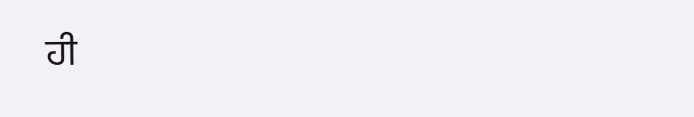ਹੀ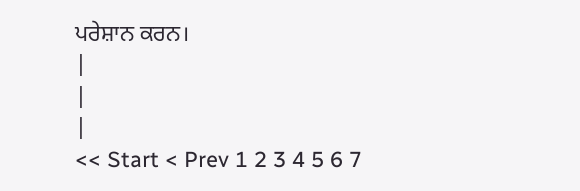ਪਰੇਸ਼ਾਨ ਕਰਨ।
|
|
|
<< Start < Prev 1 2 3 4 5 6 7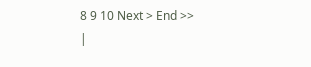8 9 10 Next > End >>
|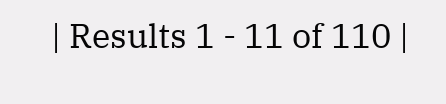| Results 1 - 11 of 110 |